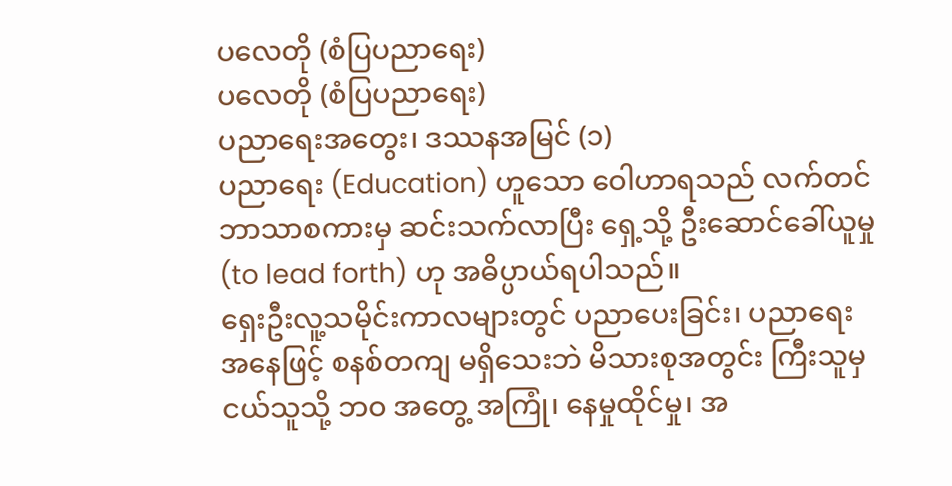ပလေတို (စံပြပညာရေး)
ပလေတို (စံပြပညာရေး)
ပညာရေးအတွေး၊ ဒဿနအမြင် (၁)
ပညာရေး (Education) ဟူသော ဝေါဟာရသည် လက်တင်ဘာသာစကားမှ ဆင်းသက်လာပြီး ရှေ့သို့ ဦးဆောင်ခေါ်ယူမှု (to lead forth) ဟု အဓိပ္ပာယ်ရပါသည်။
ရှေးဦးလူ့သမိုင်းကာလများတွင် ပညာပေးခြင်း၊ ပညာရေး အနေဖြင့် စနစ်တကျ မရှိသေးဘဲ မိသားစုအတွင်း ကြီးသူမှ ငယ်သူသို့ ဘဝ အတွေ့ အကြုံ၊ နေမှုထိုင်မှု၊ အ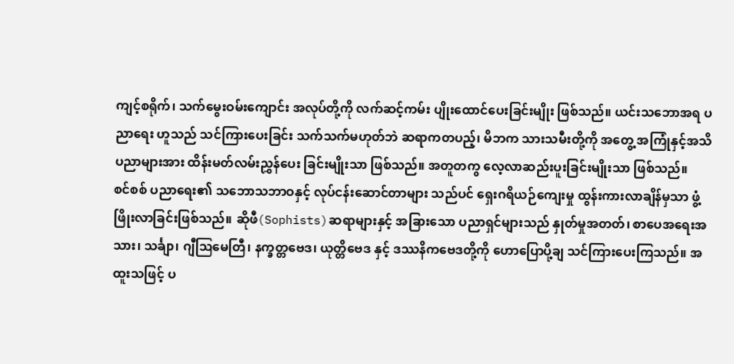ကျင့်စရိုက်၊ သက်မွေးဝမ်းကျောင်း အလုပ်တို့ကို လက်ဆင့်ကမ်း ပျိုးထောင်ပေးခြင်းမျိုး ဖြစ်သည်။ ယင်းသဘောအရ ပညာရေး ဟူသည် သင်ကြားပေးခြင်း သက်သက်မဟုတ်ဘဲ ဆရာကတပည့်၊ မိဘက သားသမီးတို့ကို အတွေ့ အကြုံနှင့်အသိပညာများအား ထိန်းမတ်လမ်းညွှန်ပေး ခြင်းမျိုးသာ ဖြစ်သည်။ အတူတကွ လေ့လာဆည်းပူးခြင်းမျိုးသာ ဖြစ်သည်။
စင်စစ် ပညာရေး၏ သဘောသဘာဝနှင့် လုပ်ငန်းဆောင်တာများ သည်ပင် ရှေးဂရိယဉ်ကျေးမှု ထွန်းကားလာချိန်မှသာ ဖွံ့ဖြိုးလာခြင်းဖြစ်သည်။ ဆိုဖီ(Sophists)ဆရာများနှင့် အခြားသော ပညာရှင်များသည် နှုတ်မှုအတတ်၊ စာပေအရေးအသား၊ သင်္ချာ၊ ဂျီဩမေတြီ၊ နက္ခတ္တဗေဒ၊ ယုတ္တိဗေဒ နှင့် ဒဿနိကဗေဒတို့ကို ဟောပြောပို့ချ သင်ကြားပေးကြသည်။ အထူးသဖြင့် ပ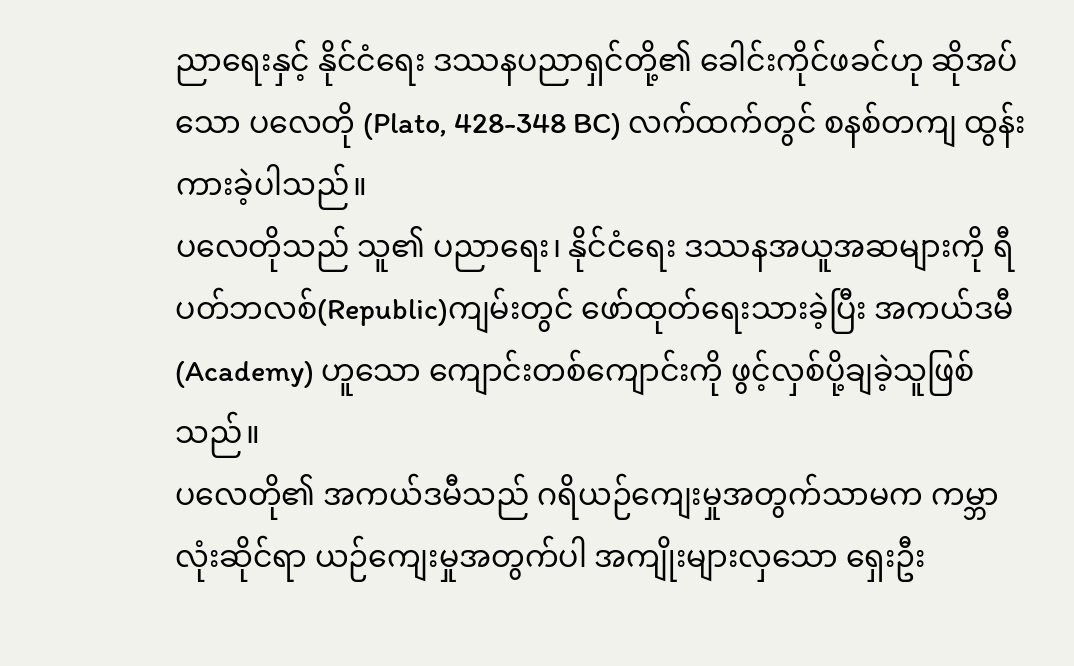ညာရေးနှင့် နိုင်ငံရေး ဒဿနပညာရှင်တို့၏ ခေါင်းကိုင်ဖခင်ဟု ဆိုအပ်သော ပလေတို (Plato, 428-348 BC) လက်ထက်တွင် စနစ်တကျ ထွန်းကားခဲ့ပါသည်။
ပလေတိုသည် သူ၏ ပညာရေး၊ နိုင်ငံရေး ဒဿနအယူအဆများကို ရီပတ်ဘလစ်(Republic)ကျမ်းတွင် ဖော်ထုတ်ရေးသားခဲ့ပြီး အကယ်ဒမီ (Academy) ဟူသော ကျောင်းတစ်ကျောင်းကို ဖွင့်လှစ်ပို့ချခဲ့သူဖြစ်သည်။
ပလေတို၏ အကယ်ဒမီသည် ဂရိယဉ်ကျေးမှုအတွက်သာမက ကမ္ဘာလုံးဆိုင်ရာ ယဉ်ကျေးမှုအတွက်ပါ အကျိုးများလှသော ရှေးဦး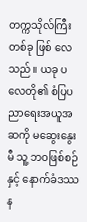တက္ကသိုလ်ကြီးတစ်ခု ဖြစ် လေသည်။ ယခု ပလေတို၏ စံပြပညာရေးအယူအဆကို မဆွေးနွေးမီ သူ့ ဘဝဖြစ်စဉ်နှင့် နောက်ခံဒဿန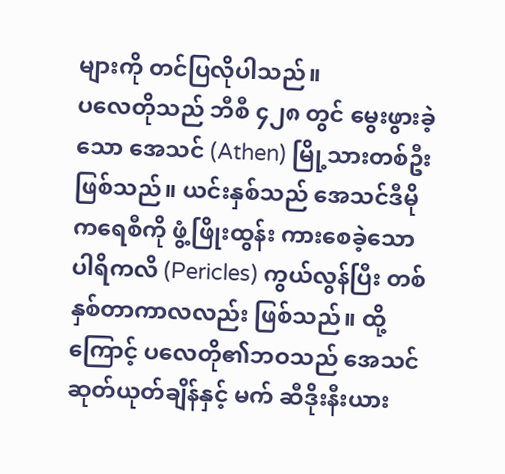များကို တင်ပြလိုပါသည်။
ပလေတိုသည် ဘီစီ ၄၂၈ တွင် မွေးဖွားခဲ့သော အေသင် (Athen) မြို့သားတစ်ဦး ဖြစ်သည်။ ယင်းနှစ်သည် အေသင်ဒီမိုကရေစီကို ဖွံ့ဖြိုးထွန်း ကားစေခဲ့သော ပါရိကလိ (Pericles) ကွယ်လွန်ပြီး တစ်နှစ်တာကာလလည်း ဖြစ်သည်။ ထို့ကြောင့် ပလေတို၏ဘဝသည် အေသင်ဆုတ်ယုတ်ချိန်နှင့် မက် ဆီဒိုးနီးယား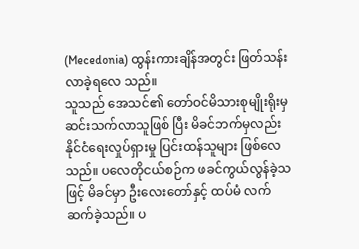(Mecedonia) ထွန်းကားချိန်အတွင်း ဖြတ်သန်းလာခဲ့ရလေ သည်။
သူသည် အေသင်၏ တော်ဝင်မိသားစုမျိုးရိုးမှ ဆင်းသက်လာသူဖြစ် ပြီး မိခင်ဘက်မှလည်း နိုင်ငံရေးလှုပ်ရှားမှု ပြင်းထန်သူများ ဖြစ်လေသည်။ ပလေတိုငယ်စဉ်က ဖခင်ကွယ်လွန်ခဲ့သဖြင့် မိခင်မှာ ဦးလေးတော်နှင့် ထပ်မံ လက်ဆက်ခဲ့သည်။ ပ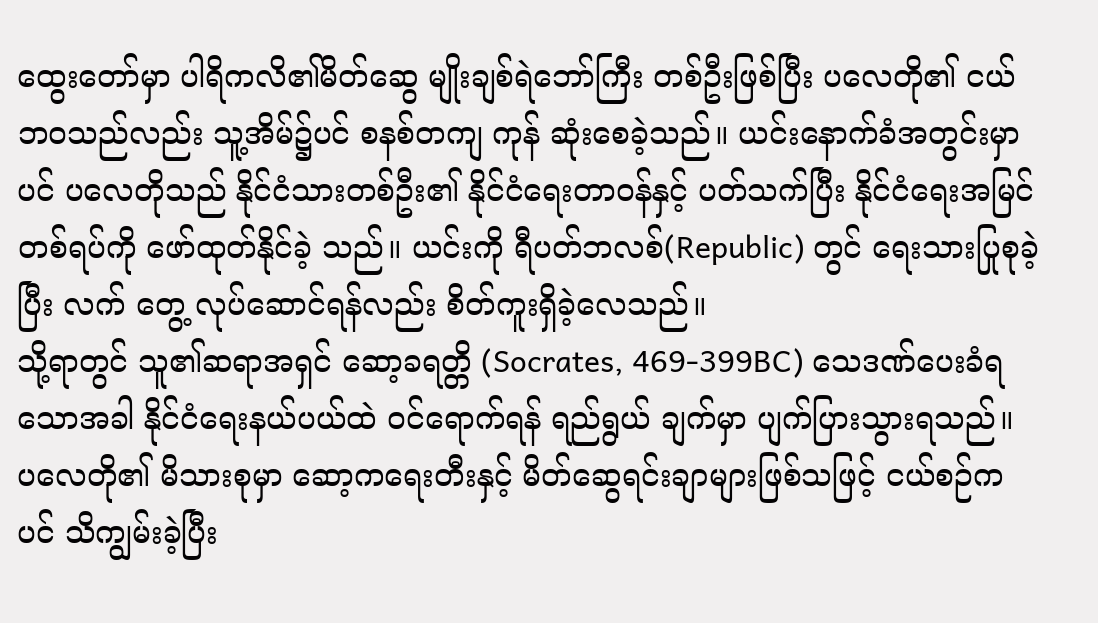ထွေးတော်မှာ ပါရိကလိ၏မိတ်ဆွေ မျိုးချစ်ရဲဘော်ကြီး တစ်ဦးဖြစ်ပြီး ပလေတို၏ ငယ်ဘဝသည်လည်း သူ့အိမ်၌ပင် စနစ်တကျ ကုန် ဆုံးစေခဲ့သည်။ ယင်းနောက်ခံအတွင်းမှာပင် ပလေတိုသည် နိုင်ငံသားတစ်ဦး၏ နိုင်ငံရေးတာဝန်နှင့် ပတ်သက်ပြီး နိုင်ငံရေးအမြင်တစ်ရပ်ကို ဖော်ထုတ်နိုင်ခဲ့ သည်။ ယင်းကို ရီပတ်ဘလစ်(Republic) တွင် ရေးသားပြုစုခဲ့ပြီး လက် တွေ့ လုပ်ဆောင်ရန်လည်း စိတ်ကူးရှိခဲ့လေသည်။
သို့ရာတွင် သူ၏ဆရာအရှင် ဆော့ခရတ္တိ (Socrates, 469-399BC) သေဒဏ်ပေးခံရသောအခါ နိုင်ငံရေးနယ်ပယ်ထဲ ဝင်ရောက်ရန် ရည်ရွယ် ချက်မှာ ပျက်ပြားသွားရသည်။ ပလေတို၏ မိသားစုမှာ ဆော့ကရေးတီးနှင့် မိတ်ဆွေရင်းချာများဖြစ်သဖြင့် ငယ်စဉ်ကပင် သိကျွမ်းခဲ့ပြီး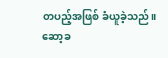တပည့်အဖြစ် ခံယူခဲ့သည်။
ဆော့ခ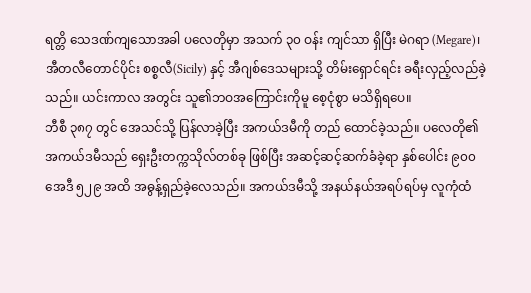ရတ္တိ သေဒဏ်ကျသောအခါ ပလေတိုမှာ အသက် ၃၀ ဝန်း ကျင်သာ ရှိပြီး မဲဂရာ (Megare)၊ အီတလီတောင်ပိုင်း စစ္စလီ(Sicily) နှင့် အီဂျစ်ဒေသများသို့ တိမ်းရှောင်ရင်း ခရီးလှည့်လည်ခဲ့သည်။ ယင်းကာလ အတွင်း သူ၏ဘဝအကြောင်းကိုမူ စေ့ငုံစွာ မသိရှိရပေ။
ဘီစီ ၃၈၇ တွင် အေသင်သို့ ပြန်လာခဲ့ပြီး အကယ်ဒမီကို တည် ထောင်ခဲ့သည်။ ပလေတို၏ အကယ်ဒမီသည် ရှေးဦးတက္ကသိုလ်တစ်ခု ဖြစ်ပြီး အဆင့်ဆင့်ဆက်ခံခဲ့ရာ နှစ်ပေါင်း ၉၀၀ အေဒီ ၅၂၉ အထိ အဓွန့်ရှည်ခဲ့လေသည်။ အကယ်ဒမီသို့ အနယ်နယ်အရပ်ရပ်မှ လူကုံထံ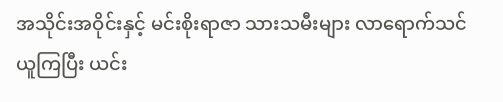အသိုင်းအဝိုင်းနှင့် မင်းစိုးရာဇာ သားသမီးများ လာရောက်သင်ယူကြပြီး ယင်း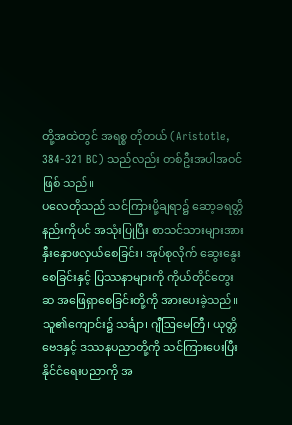တို့အထဲတွင် အရစ္စ တိုတယ် (Aristotle, 384-321 BC) သည်လည်း တစ်ဦးအပါအဝင် ဖြစ် သည်။
ပလေတိုသည် သင်ကြားပို့ချရာ၌ ဆော့ခရတ္တိ နည်းကိုပင် အသုံးပြုပြီး စာသင်သားများအား နှီးနှောဖလှယ်စေခြင်း၊ အုပ်စုလိုက် ဆွေးနွေးစေခြင်းနှင့် ပြဿနာများကို ကိုယ်တိုင်တွေးဆ အဖြေရှာစေခြင်းတို့ကို အားပေးခဲ့သည်။
သူ၏ကျောင်း၌ သင်္ချာ၊ ဂျီဩမေတြီ၊ ယုတ္တိဗေဒနှင့် ဒဿနပညာတို့ကို သင်ကြားပေးပြီး နိုင်ငံရေးပညာကို အ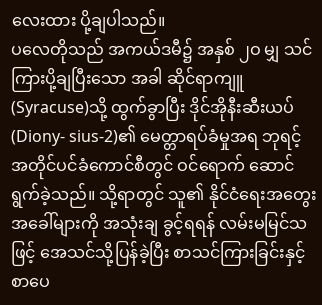လေးထား ပို့ချပါသည်။
ပလေတိုသည် အကယ်ဒမီ၌ အနှစ် ၂ဝ မျှ သင်ကြားပို့ချပြီးသော အခါ ဆိုင်ရာကျူ (Syracuse)သို့ ထွက်ခွာပြီး ဒိုင်အိုနီးဆီးယပ် (Diony- sius-2)၏ မေတ္တာရပ်ခံမှုအရ ဘုရင့်အတိုင်ပင်ခံကောင်စီတွင် ဝင်ရောက် ဆောင်ရွက်ခဲ့သည်။ သို့ရာတွင် သူ၏ နိုင်ငံရေးအတွေးအခေါ်များကို အသုံးချ ခွင့်ရရန် လမ်းမမြင်သဖြင့် အေသင်သို့ပြန်ခဲ့ပြီး စာသင်ကြားခြင်းနှင့် စာပေ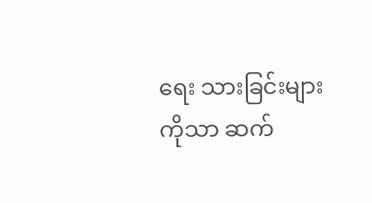ရေး သားခြင်းများကိုသာ ဆက်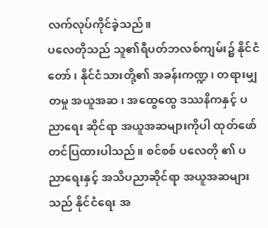လက်လုပ်ကိုင်ခဲ့သည်။
ပလေတိုသည် သူ၏ရီပတ်ဘလစ်ကျမ်း၌ နိုင်ငံတော်၊ နိုင်ငံသားတို့၏ အခန်းကဏ္ဍ၊ တရားမျှတမှု အယူအဆ၊ အထွေထွေ ဒဿနိကနှင့် ပညာရေး ဆိုင်ရာ အယူအဆများကိုပါ ထုတ်ဖော်တင်ပြထားပါသည်။ စင်စစ် ပလေတို ၏ ပညာရေးနှင့် အသိပညာဆိုင်ရာ အယူအဆများသည် နိုင်ငံရေး အ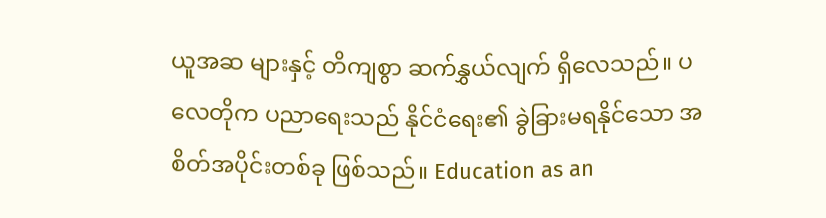ယူအဆ များနှင့် တိကျစွာ ဆက်နွှယ်လျက် ရှိလေသည်။ ပလေတိုက ပညာရေးသည် နိုင်ငံရေး၏ ခွဲခြားမရနိုင်သော အစိတ်အပိုင်းတစ်ခု ဖြစ်သည်။ Education as an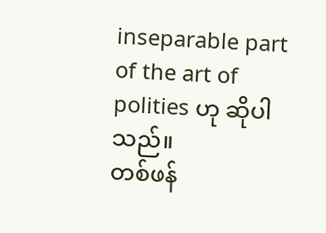inseparable part of the art of polities ဟု ဆိုပါသည်။
တစ်ဖန်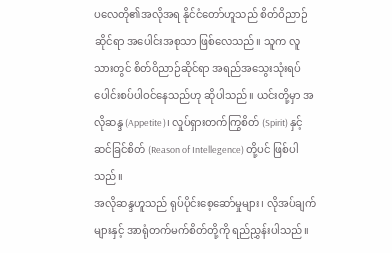ပလေတို၏အလိုအရ နိုင်ငံတော်ဟူသည် စိတ်ဝိညာဉ်ဆိုင်ရာ အပေါင်းအစုသာ ဖြစ်လေသည်။ သူက လူသားတွင် စိတ်ဝိညာဉ်ဆိုင်ရာ အရည်အသွေးသုံးရပ် ပေါင်းစပ်ပါဝင်နေသည်ဟု ဆိုပါသည်။ ယင်းတို့မှာ အလိုဆန္ဒ (Appetite)၊ လှုပ်ရှားတက်ကြွစိတ် (Spirit) နှင့် ဆင်ခြင်စိတ် (Reason of Intellegence) တို့ပင် ဖြစ်ပါသည်။
အလိုဆန္ဒဟူသည် ရုပ်ပိုင်းစေ့ဆော်မှုများ၊ လိုအပ်ချက်များနှင့် အာရုံတက်မက်စိတ်တို့ကို ရည်ညွှန်းပါသည်။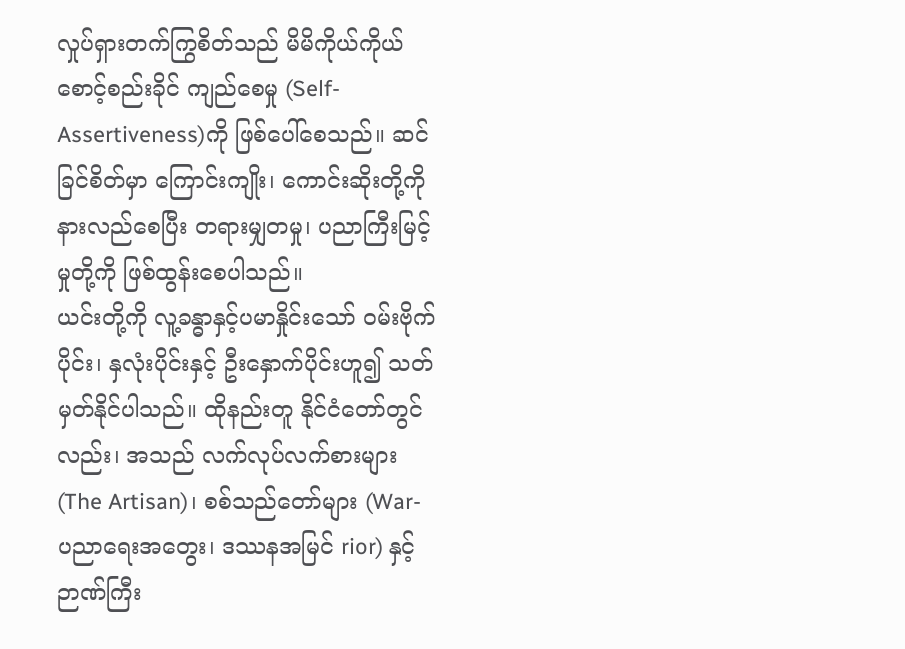လှုပ်ရှားတက်ကြွစိတ်သည် မိမိကိုယ်ကိုယ် စောင့်စည်းခိုင် ကျည်စေမှု (Self-Assertiveness)ကို ဖြစ်ပေါ်စေသည်။ ဆင်ခြင်စိတ်မှာ ကြောင်းကျိုး၊ ကောင်းဆိုးတို့ကို နားလည်စေပြီး တရားမျှတမှု၊ ပညာကြီးမြင့် မှုတို့ကို ဖြစ်ထွန်းစေပါသည်။
ယင်းတို့ကို လူ့ခန္ဓာနှင့်ပမာနှိုင်းသော် ဝမ်းဗိုက်ပိုင်း၊ နှလုံးပိုင်းနှင့် ဦးနှောက်ပိုင်းဟူ၍ သတ်မှတ်နိုင်ပါသည်။ ထိုနည်းတူ နိုင်ငံတော်တွင်လည်း၊ အသည် လက်လုပ်လက်စားများ (The Artisan)၊ စစ်သည်တော်များ (War- ပညာရေးအတွေး၊ ဒဿနအမြင် rior) နှင့် ဉာဏ်ကြီး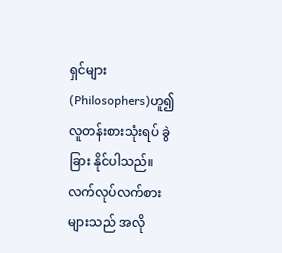ရှင်များ (Philosophers)ဟူ၍ လူတန်းစားသုံးရပ် ခွဲခြား နိုင်ပါသည်။
လက်လုပ်လက်စားများသည် အလို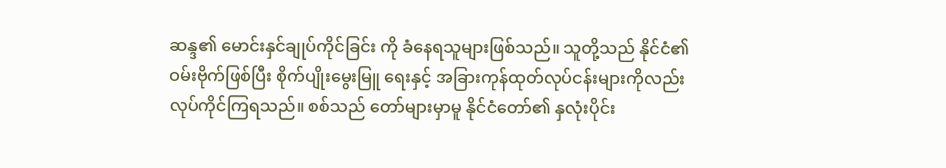ဆန္ဒ၏ မောင်းနှင်ချုပ်ကိုင်ခြင်း ကို ခံနေရသူများဖြစ်သည်။ သူတို့သည် နိုင်ငံ၏ ဝမ်းဗိုက်ဖြစ်ပြီး စိုက်ပျိုးမွေးမြူ ရေးနှင့် အခြားကုန်ထုတ်လုပ်ငန်းများကိုလည်း လုပ်ကိုင်ကြရသည်။ စစ်သည် တော်များမှာမူ နိုင်ငံတော်၏ နှလုံးပိုင်း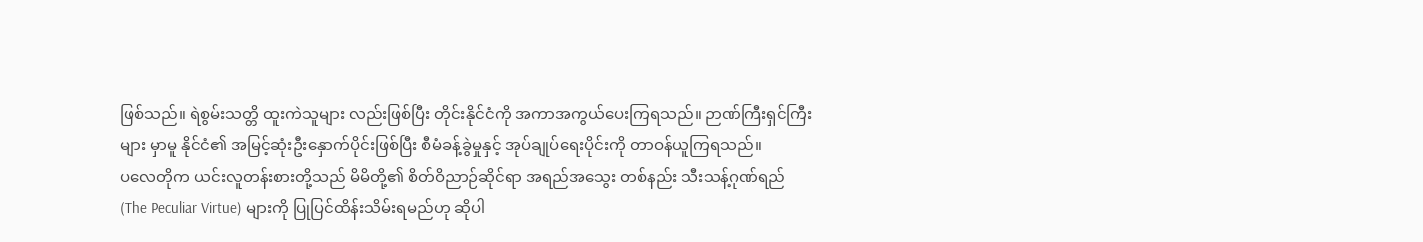ဖြစ်သည်။ ရဲစွမ်းသတ္တိ ထူးကဲသူများ လည်းဖြစ်ပြီး တိုင်းနိုင်ငံကို အကာအကွယ်ပေးကြရသည်။ ဉာဏ်ကြီးရှင်ကြီးများ မှာမူ နိုင်ငံ၏ အမြင့်ဆုံးဦးနှောက်ပိုင်းဖြစ်ပြီး စီမံခန့်ခွဲမှုနှင့် အုပ်ချုပ်ရေးပိုင်းကို တာဝန်ယူကြရသည်။
ပလေတိုက ယင်းလူတန်းစားတို့သည် မိမိတို့၏ စိတ်ဝိညာဉ်ဆိုင်ရာ အရည်အသွေး တစ်နည်း သီးသန့်ဂုဏ်ရည် (The Peculiar Virtue) များကို ပြုပြင်ထိန်းသိမ်းရမည်ဟု ဆိုပါ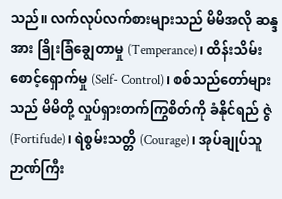သည်။ လက်လုပ်လက်စားများသည် မိမိအလို ဆန္ဒအား ခြိုးခြံချွေတာမှု (Temperance)၊ ထိန်းသိမ်းစောင့်ရှောက်မှု (Self- Control)၊ စစ်သည်တော်များသည် မိမိတို့ လှုပ်ရှားတက်ကြွစိတ်ကို ခံနိုင်ရည် ဇွဲ (Fortifude)၊ ရဲစွမ်းသတ္တိ (Courage)၊ အုပ်ချုပ်သူဉာဏ်ကြီး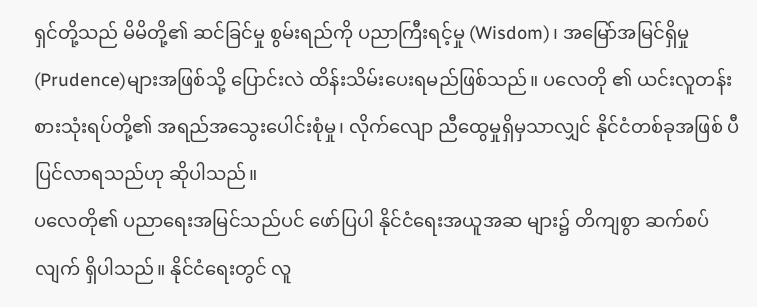ရှင်တို့သည် မိမိတို့၏ ဆင်ခြင်မှု စွမ်းရည်ကို ပညာကြီးရင့်မှု (Wisdom)၊ အမြော်အမြင်ရှိမှု (Prudence)များအဖြစ်သို့ ပြောင်းလဲ ထိန်းသိမ်းပေးရမည်ဖြစ်သည်။ ပလေတို ၏ ယင်းလူတန်းစားသုံးရပ်တို့၏ အရည်အသွေးပေါင်းစုံမှု၊ လိုက်လျော ညီထွေမှုရှိမှသာလျှင် နိုင်ငံတစ်ခုအဖြစ် ပီပြင်လာရသည်ဟု ဆိုပါသည်။
ပလေတို၏ ပညာရေးအမြင်သည်ပင် ဖော်ပြပါ နိုင်ငံရေးအယူအဆ များ၌ တိကျစွာ ဆက်စပ်လျက် ရှိပါသည်။ နိုင်ငံရေးတွင် လူ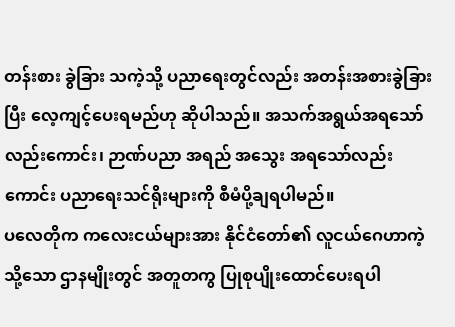တန်းစား ခွဲခြား သကဲ့သို့ ပညာရေးတွင်လည်း အတန်းအစားခွဲခြားပြီး လေ့ကျင့်ပေးရမည်ဟု ဆိုပါသည်။ အသက်အရွယ်အရသော်လည်းကောင်း၊ ဉာဏ်ပညာ အရည် အသွေး အရသော်လည်းကောင်း ပညာရေးသင်ရိုးများကို စီမံပို့ချရပါမည်။
ပလေတိုက ကလေးငယ်များအား နိုင်ငံတော်၏ လူငယ်ဂေဟာကဲ့သို့သော ဌာနမျိုးတွင် အတူတကွ ပြုစုပျိုးထောင်ပေးရပါ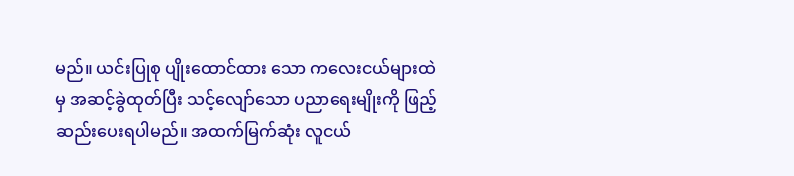မည်။ ယင်းပြုစု ပျိုးထောင်ထား သော ကလေးငယ်များထဲမှ အဆင့်ခွဲထုတ်ပြီး သင့်လျော်သော ပညာရေးမျိုးကို ဖြည့်ဆည်းပေးရပါမည်။ အထက်မြက်ဆုံး လူငယ်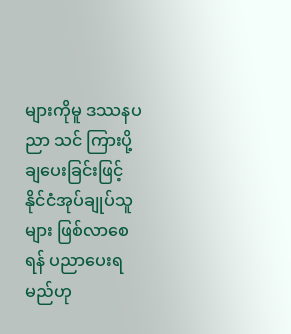များကိုမူ ဒဿနပညာ သင် ကြားပို့ချပေးခြင်းဖြင့် နိုင်ငံအုပ်ချုပ်သူများ ဖြစ်လာစေရန် ပညာပေးရမည်ဟု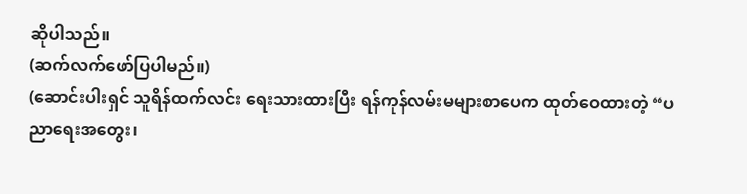ဆိုပါသည်။
(ဆက်လက်ဖော်ပြပါမည်။)
(ဆောင်းပါးရှင် သူရိန်ထက်လင်း ရေးသားထားပြီး ရန်ကုန်လမ်းမများစာပေက ထုတ်ဝေထားတဲ့ “ပညာရေးအတွေး၊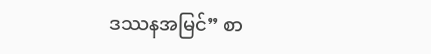ဒဿနအမြင်” စာ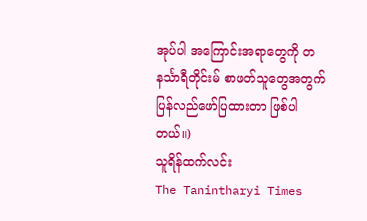အုပ်ပါ အကြောင်းအရာတွေကို တနင်္သာရီတိုင်းမ် စာဖတ်သူတွေအတွက် ပြန်လည်ဖော်ပြထားတာ ဖြစ်ပါတယ်။)
သူရိန်ထက်လင်း
The Tanintharyi Times